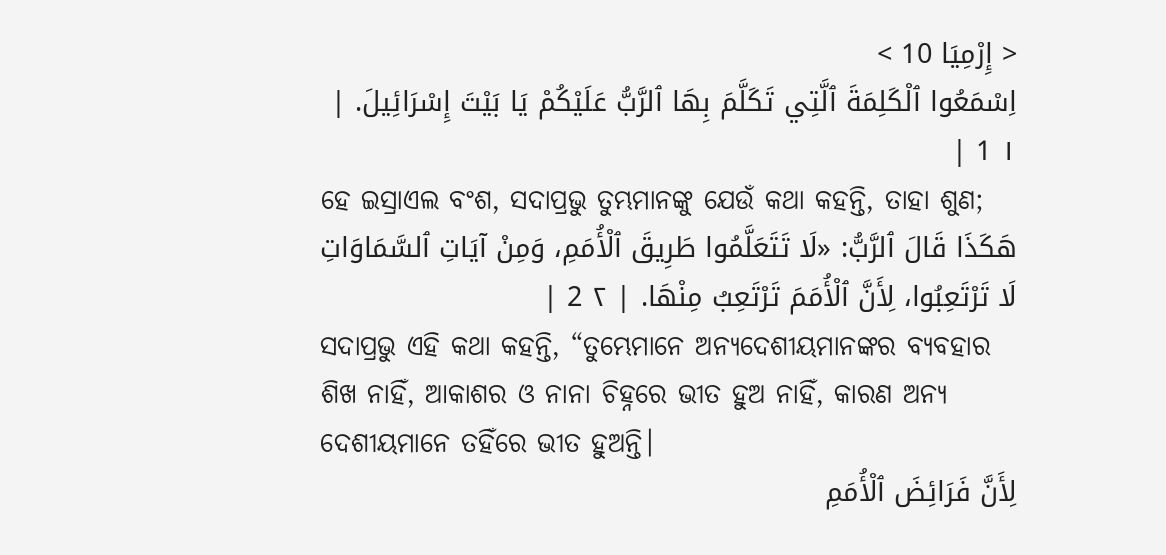< إِرْمِيَا 10 >
اِسْمَعُوا ٱلْكَلِمَةَ ٱلَّتِي تَكَلَّمَ بِهَا ٱلرَّبُّ عَلَيْكُمْ يَا بَيْتَ إِسْرَائِيلَ. | ١ 1 |
ହେ ଇସ୍ରାଏଲ ବଂଶ, ସଦାପ୍ରଭୁ ତୁମ୍ଭମାନଙ୍କୁ ଯେଉଁ କଥା କହନ୍ତି, ତାହା ଶୁଣ;
هَكَذَا قَالَ ٱلرَّبُّ: «لَا تَتَعَلَّمُوا طَرِيقَ ٱلْأُمَمِ، وَمِنْ آيَاتِ ٱلسَّمَاوَاتِ لَا تَرْتَعِبُوا، لِأَنَّ ٱلْأُمَمَ تَرْتَعِبُ مِنْهَا. | ٢ 2 |
ସଦାପ୍ରଭୁ ଏହି କଥା କହନ୍ତି, “ତୁମ୍ଭେମାନେ ଅନ୍ୟଦେଶୀୟମାନଙ୍କର ବ୍ୟବହାର ଶିଖ ନାହିଁ, ଆକାଶର ଓ ନାନା ଚିହ୍ନରେ ଭୀତ ହୁଅ ନାହିଁ, କାରଣ ଅନ୍ୟ ଦେଶୀୟମାନେ ତହିଁରେ ଭୀତ ହୁଅନ୍ତି।
لِأَنَّ فَرَائِضَ ٱلْأُمَمِ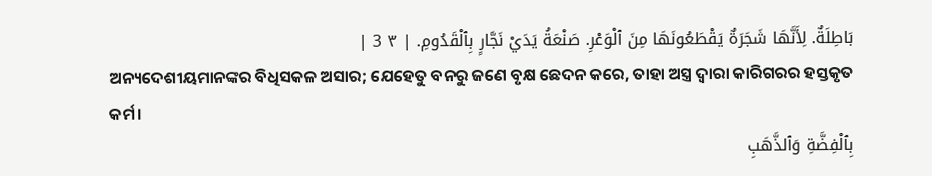بَاطِلَةٌ. لِأَنَّهَا شَجَرَةٌ يَقْطَعُونَهَا مِنَ ٱلْوَعْرِ. صَنْعَةُ يَدَيْ نَجَّارٍ بِٱلْقَدُومِ. | ٣ 3 |
ଅନ୍ୟଦେଶୀୟମାନଙ୍କର ବିଧିସକଳ ଅସାର; ଯେହେତୁ ବନରୁ ଜଣେ ବୃକ୍ଷ ଛେଦନ କରେ, ତାହା ଅସ୍ତ୍ର ଦ୍ୱାରା କାରିଗରର ହସ୍ତକୃତ କର୍ମ।
بِٱلْفِضَّةِ وَٱلذَّهَبِ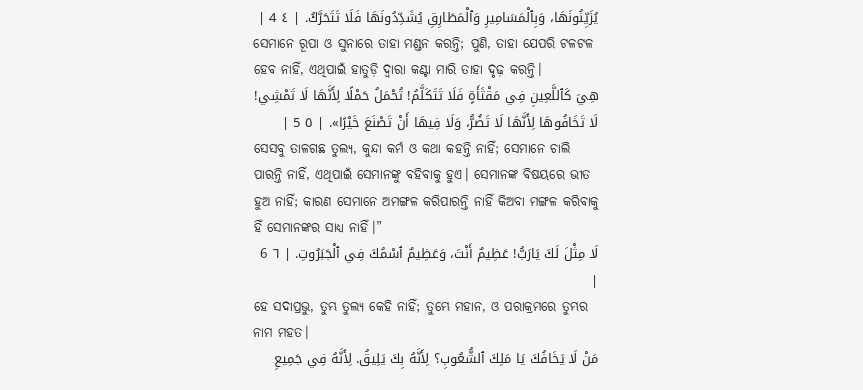يُزَيِّنُونَهَا، وَبِٱلْمَسَامِيرِ وَٱلْمَطَارِقِ يُشَدِّدُونَهَا فَلَا تَتَحَرَّكُ. | ٤ 4 |
ସେମାନେ ରୂପା ଓ ସୁନାରେ ତାହା ମଣ୍ଡନ କରନ୍ତି; ପୁଣି, ତାହା ଯେପରି ଟଳଟଳ ହେବ ନାହିଁ, ଏଥିପାଇଁ ହାତୁଡ଼ି ଦ୍ୱାରା କଣ୍ଟା ମାରି ତାହା ଦୃଢ଼ କରନ୍ତି।
هِيَ كَٱللَّعِينِ فِي مَقْثَأَةٍ فَلَا تَتَكَلَّمُ! تُحْمَلُ حَمْلًا لِأَنَّهَا لَا تَمْشِي! لَا تَخَافُوهَا لِأَنَّهَا لَا تَضُرُّ، وَلَا فِيهَا أَنْ تَصْنَعَ خَيْرًا». | ٥ 5 |
ସେସବୁ ତାଳଗଛ ତୁଲ୍ୟ, କୁନ୍ଦା କର୍ମ ଓ କଥା କହନ୍ତି ନାହିଁ; ସେମାନେ ଚାଲି ପାରନ୍ତି ନାହିଁ, ଏଥିପାଇଁ ସେମାନଙ୍କୁ ବହିବାକୁ ହୁଏ। ସେମାନଙ୍କ ବିଷୟରେ ଭୀତ ହୁଅ ନାହିଁ; କାରଣ ସେମାନେ ଅମଙ୍ଗଳ କରିପାରନ୍ତି ନାହିଁ କିଅବା ମଙ୍ଗଳ କରିବାକୁ ହିଁ ସେମାନଙ୍କର ସାଧ୍ୟ ନାହିଁ।”
لَا مِثْلَ لَكَ يَارَبُّ! عَظِيمٌ أَنْتَ، وَعَظِيمٌ ٱسْمُكَ فِي ٱلْجَبَرُوتِ. | ٦ 6 |
ହେ ସଦାପ୍ରଭୁ, ତୁମ୍ଭ ତୁଲ୍ୟ କେହି ନାହିଁ; ତୁମ୍ଭେ ମହାନ, ଓ ପରାକ୍ରମରେ ତୁମ୍ଭର ନାମ ମହତ।
مَنْ لَا يَخَافُكَ يَا مَلِكَ ٱلشُّعُوبِ؟ لِأَنَّهُ بِكَ يَلِيقُ. لِأَنَّهُ فِي جَمِيعِ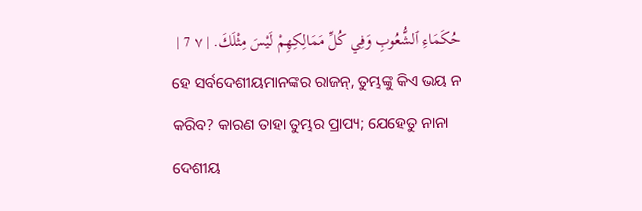حُكَمَاءِ ٱلشُّعُوبِ وَفِي كُلِّ مَمَالِكِهِمْ لَيْسَ مِثْلَكَ. | ٧ 7 |
ହେ ସର୍ବଦେଶୀୟମାନଙ୍କର ରାଜନ୍, ତୁମ୍ଭଙ୍କୁ କିଏ ଭୟ ନ କରିବ? କାରଣ ତାହା ତୁମ୍ଭର ପ୍ରାପ୍ୟ; ଯେହେତୁ ନାନା ଦେଶୀୟ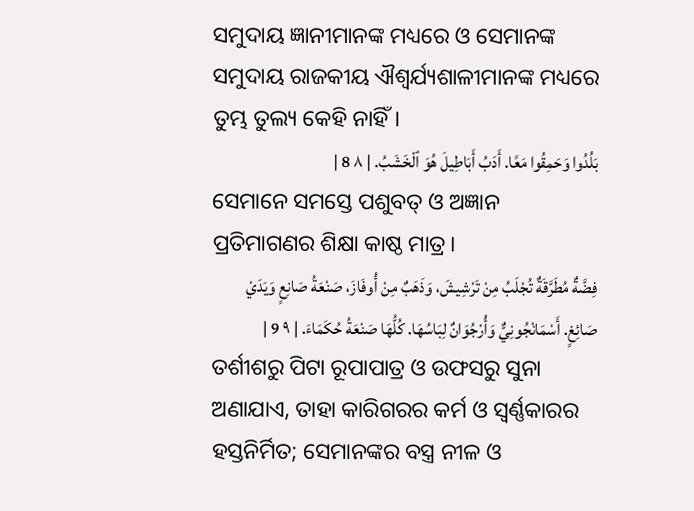ସମୁଦାୟ ଜ୍ଞାନୀମାନଙ୍କ ମଧ୍ୟରେ ଓ ସେମାନଙ୍କ ସମୁଦାୟ ରାଜକୀୟ ଐଶ୍ୱର୍ଯ୍ୟଶାଳୀମାନଙ୍କ ମଧ୍ୟରେ ତୁମ୍ଭ ତୁଲ୍ୟ କେହି ନାହିଁ।
بَلُدُوا وَحَمِقُوا مَعًا. أَدَبُ أَبَاطِيلَ هُوَ ٱلْخَشَبُ. | ٨ 8 |
ସେମାନେ ସମସ୍ତେ ପଶୁବତ୍ ଓ ଅଜ୍ଞାନ ପ୍ରତିମାଗଣର ଶିକ୍ଷା କାଷ୍ଠ ମାତ୍ର।
فِضَّةٌ مُطَرَّقَةٌ تُجْلَبُ مِنْ تَرْشِيشَ، وَذَهَبٌ مِنْ أُوفَازَ، صَنْعَةُ صَانِعٍ وَيَدَيْ صَائِغٍ. أَسْمَانْجُونِيٌّ وَأُرْجُوَانٌ لِبَاسُهَا. كُلُّهَا صَنْعَةُ حُكَمَاءَ. | ٩ 9 |
ତର୍ଶୀଶରୁ ପିଟା ରୂପାପାତ୍ର ଓ ଉଫସରୁ ସୁନା ଅଣାଯାଏ, ତାହା କାରିଗରର କର୍ମ ଓ ସ୍ୱର୍ଣ୍ଣକାରର ହସ୍ତନିର୍ମିତ; ସେମାନଙ୍କର ବସ୍ତ୍ର ନୀଳ ଓ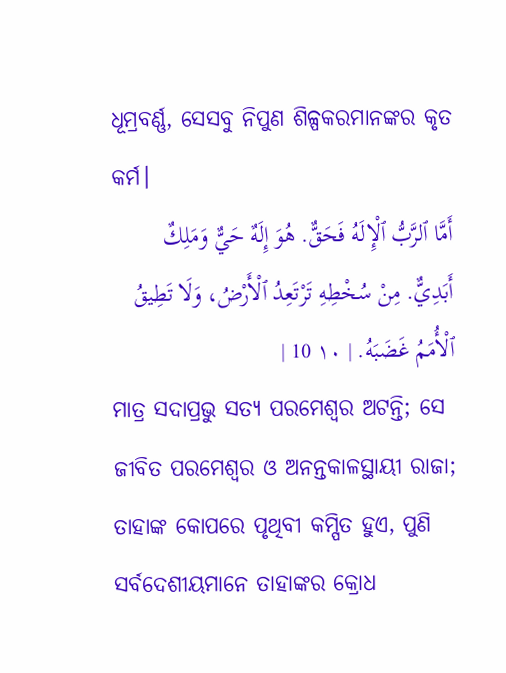ଧୂମ୍ରବର୍ଣ୍ଣ, ସେସବୁ ନିପୁଣ ଶିଳ୍ପକରମାନଙ୍କର କୃତ କର୍ମ।
أَمَّا ٱلرَّبُّ ٱلْإِلَهُ فَحَقٌّ. هُوَ إِلَهٌ حَيٌّ وَمَلِكٌ أَبَدِيٌّ. مِنْ سُخْطِهِ تَرْتَعِدُ ٱلْأَرْضُ، وَلَا تَطِيقُ ٱلْأُمَمُ غَضَبَهُ. | ١٠ 10 |
ମାତ୍ର ସଦାପ୍ରଭୁ ସତ୍ୟ ପରମେଶ୍ୱର ଅଟନ୍ତି; ସେ ଜୀବିତ ପରମେଶ୍ୱର ଓ ଅନନ୍ତକାଳସ୍ଥାୟୀ ରାଜା; ତାହାଙ୍କ କୋପରେ ପୃଥିବୀ କମ୍ପିତ ହୁଏ, ପୁଣି ସର୍ବଦେଶୀୟମାନେ ତାହାଙ୍କର କ୍ରୋଧ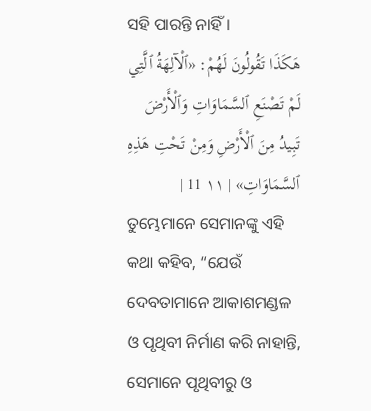ସହି ପାରନ୍ତି ନାହିଁ।
هَكَذَا تَقُولُونَ لَهُمْ: «ٱلْآلِهَةُ ٱلَّتِي لَمْ تَصْنَعِ ٱلسَّمَاوَاتِ وَٱلْأَرْضَ تَبِيدُ مِنَ ٱلْأَرْضِ وَمِنْ تَحْتِ هَذِهِ ٱلسَّمَاوَاتِ» | ١١ 11 |
ତୁମ୍ଭେମାନେ ସେମାନଙ୍କୁ ଏହି କଥା କହିବ, “ଯେଉଁ ଦେବତାମାନେ ଆକାଶମଣ୍ଡଳ ଓ ପୃଥିବୀ ନିର୍ମାଣ କରି ନାହାନ୍ତି, ସେମାନେ ପୃଥିବୀରୁ ଓ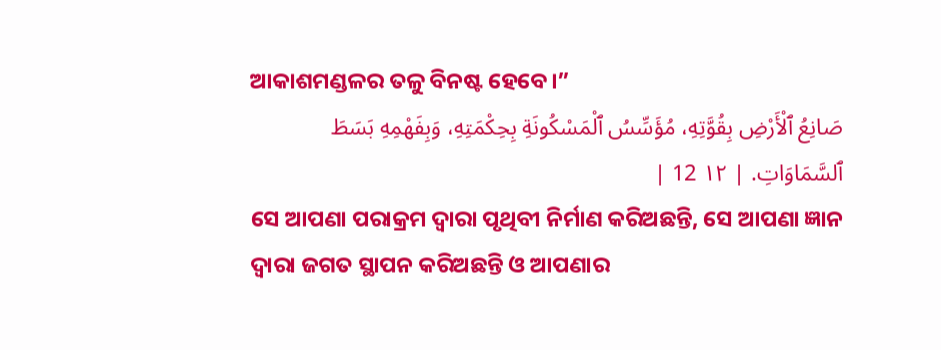ଆକାଶମଣ୍ଡଳର ତଳୁ ବିନଷ୍ଟ ହେବେ।”
صَانِعُ ٱلْأَرْضِ بِقُوَّتِهِ، مُؤَسِّسُ ٱلْمَسْكُونَةِ بِحِكْمَتِهِ، وَبِفَهْمِهِ بَسَطَ ٱلسَّمَاوَاتِ. | ١٢ 12 |
ସେ ଆପଣା ପରାକ୍ରମ ଦ୍ୱାରା ପୃଥିବୀ ନିର୍ମାଣ କରିଅଛନ୍ତି, ସେ ଆପଣା ଜ୍ଞାନ ଦ୍ୱାରା ଜଗତ ସ୍ଥାପନ କରିଅଛନ୍ତି ଓ ଆପଣାର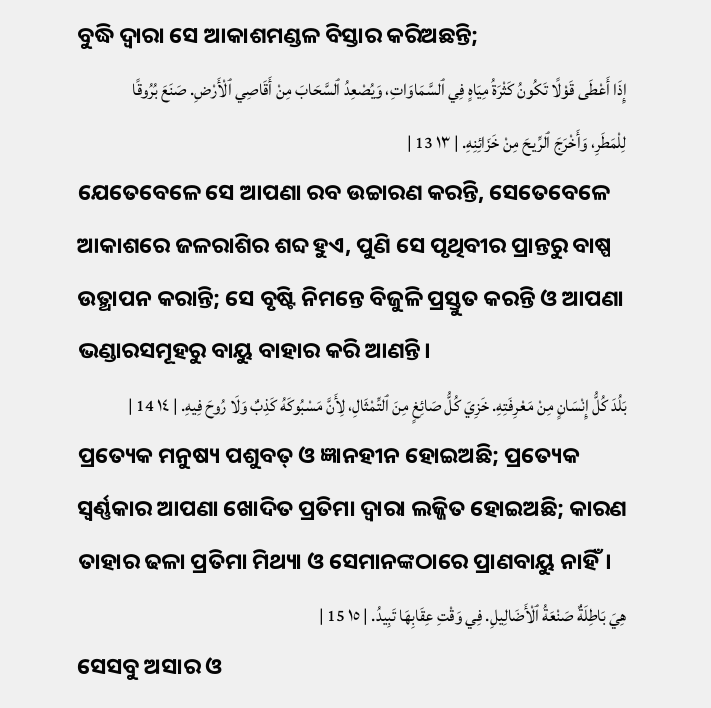ବୁଦ୍ଧି ଦ୍ୱାରା ସେ ଆକାଶମଣ୍ଡଳ ବିସ୍ତାର କରିଅଛନ୍ତି;
إِذَا أَعْطَى قَوْلًا تَكُونُ كَثْرَةُ مِيَاهٍ فِي ٱلسَّمَاوَاتِ، وَيُصْعِدُ ٱلسَّحَابَ مِنْ أَقَاصِي ٱلْأَرْضِ. صَنَعَ بُرُوقًا لِلْمَطَرِ، وَأَخْرَجَ ٱلرِّيحَ مِنْ خَزَائِنِهِ. | ١٣ 13 |
ଯେତେବେଳେ ସେ ଆପଣା ରବ ଉଚ୍ଚାରଣ କରନ୍ତି, ସେତେବେଳେ ଆକାଶରେ ଜଳରାଶିର ଶବ୍ଦ ହୁଏ, ପୁଣି ସେ ପୃଥିବୀର ପ୍ରାନ୍ତରୁ ବାଷ୍ପ ଉତ୍ଥାପନ କରାନ୍ତି; ସେ ବୃଷ୍ଟି ନିମନ୍ତେ ବିଜୁଳି ପ୍ରସ୍ତୁତ କରନ୍ତି ଓ ଆପଣା ଭଣ୍ଡାରସମୂହରୁ ବାୟୁ ବାହାର କରି ଆଣନ୍ତି।
بَلُدَ كُلُّ إِنْسَانٍ مِنْ مَعْرِفَتِهِ. خَزِيَ كُلُّ صَائِغٍ مِنَ ٱلتِّمْثَالِ، لِأَنَّ مَسْبُوكَهُ كَذِبٌ وَلَا رُوحَ فِيهِ. | ١٤ 14 |
ପ୍ରତ୍ୟେକ ମନୁଷ୍ୟ ପଶୁବତ୍ ଓ ଜ୍ଞାନହୀନ ହୋଇଅଛି; ପ୍ରତ୍ୟେକ ସ୍ୱର୍ଣ୍ଣକାର ଆପଣା ଖୋଦିତ ପ୍ରତିମା ଦ୍ୱାରା ଲଜ୍ଜିତ ହୋଇଅଛି; କାରଣ ତାହାର ଢଳା ପ୍ରତିମା ମିଥ୍ୟା ଓ ସେମାନଙ୍କଠାରେ ପ୍ରାଣବାୟୁ ନାହିଁ।
هِيَ بَاطِلَةٌ صَنْعَةُ ٱلْأَضَالِيلِ. فِي وَقْتِ عِقَابِهَا تَبِيدُ. | ١٥ 15 |
ସେସବୁ ଅସାର ଓ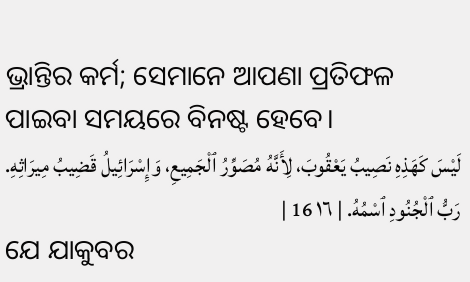ଭ୍ରାନ୍ତିର କର୍ମ; ସେମାନେ ଆପଣା ପ୍ରତିଫଳ ପାଇବା ସମୟରେ ବିନଷ୍ଟ ହେବେ।
لَيْسَ كَهَذِهِ نَصِيبُ يَعْقُوبَ، لِأَنَّهُ مُصَوِّرُ ٱلْجَمِيعِ، وَإِسْرَائِيلُ قَضِيبُ مِيرَاثِهِ. رَبُّ ٱلْجُنُودِ ٱسْمُهُ. | ١٦ 16 |
ଯେ ଯାକୁବର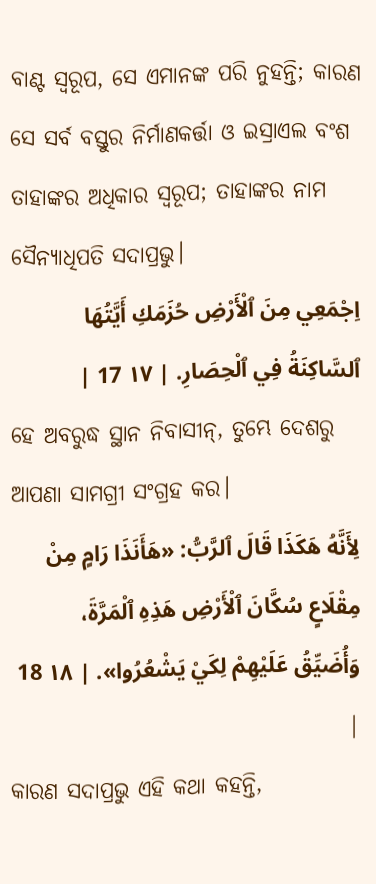ବାଣ୍ଟ ସ୍ୱରୂପ, ସେ ଏମାନଙ୍କ ପରି ନୁହନ୍ତି; କାରଣ ସେ ସର୍ବ ବସ୍ତୁର ନିର୍ମାଣକର୍ତ୍ତା ଓ ଇସ୍ରାଏଲ ବଂଶ ତାହାଙ୍କର ଅଧିକାର ସ୍ୱରୂପ; ତାହାଙ୍କର ନାମ ସୈନ୍ୟାଧିପତି ସଦାପ୍ରଭୁ।
اِجْمَعِي مِنَ ٱلْأَرْضِ حُزَمَكِ أَيَّتُهَا ٱلسَّاكِنَةُ فِي ٱلْحِصَارِ. | ١٧ 17 |
ହେ ଅବରୁଦ୍ଧ ସ୍ଥାନ ନିବାସୀନ୍, ତୁମ୍ଭେ ଦେଶରୁ ଆପଣା ସାମଗ୍ରୀ ସଂଗ୍ରହ କର।
لِأَنَّهُ هَكَذَا قَالَ ٱلرَّبُّ: «هَأَنَذَا رَامٍ مِنْ مِقْلَاعٍ سُكَّانَ ٱلْأَرْضِ هَذِهِ ٱلْمَرَّةَ، وَأُضَيِّقُ عَلَيْهِمْ لِكَيْ يَشْعُرُوا». | ١٨ 18 |
କାରଣ ସଦାପ୍ରଭୁ ଏହି କଥା କହନ୍ତି,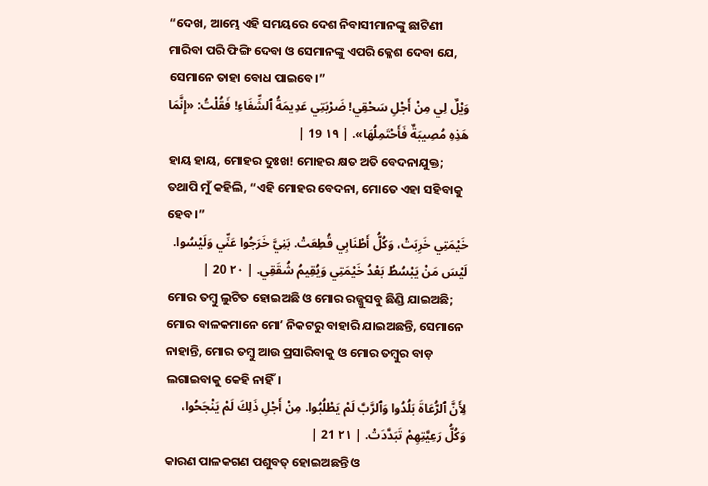“ଦେଖ, ଆମ୍ଭେ ଏହି ସମୟରେ ଦେଶ ନିବାସୀମାନଙ୍କୁ ଛାଟିଣୀ ମାରିବା ପରି ଫିଙ୍ଗି ଦେବା ଓ ସେମାନଙ୍କୁ ଏପରି କ୍ଳେଶ ଦେବା ଯେ, ସେମାନେ ତାହା ବୋଧ ପାଇବେ।”
وَيْلٌ لِي مِنْ أَجْلِ سَحْقِي! ضَرْبَتِي عَدِيمَةُ ٱلشِّفَاءِ! فَقُلْتُ: «إِنَّمَا هَذِهِ مُصِيبَةٌ فَأَحْتَمِلُهَا». | ١٩ 19 |
ହାୟ ହାୟ, ମୋହର ଦୁଃଖ! ମୋହର କ୍ଷତ ଅତି ବେଦନାଯୁକ୍ତ; ତଥାପି ମୁଁ କହିଲି, “ଏହି ମୋହର ବେଦନା, ମୋତେ ଏହା ସହିବାକୁ ହେବ।”
خَيْمَتِي خَرِبَتْ، وَكُلُّ أَطْنَابِي قُطِعَتْ. بَنِيَّ خَرَجُوا عَنِّي وَلَيْسُوا. لَيْسَ مَنْ يَبْسُطُ بَعْدُ خَيْمَتِي وَيُقِيمُ شُقَقِي. | ٢٠ 20 |
ମୋର ତମ୍ବୁ ଲୁଟିତ ହୋଇଅଛି ଓ ମୋର ରଜ୍ଜୁସବୁ ଛିଣ୍ଡି ଯାଇଅଛି; ମୋର ବାଳକମାନେ ମୋʼ ନିକଟରୁ ବାହାରି ଯାଇଅଛନ୍ତି, ସେମାନେ ନାହାନ୍ତି, ମୋର ତମ୍ବୁ ଆଉ ପ୍ରସାରିବାକୁ ଓ ମୋର ତମ୍ବୁର ବାଡ଼ ଲଗାଇବାକୁ କେହି ନାହିଁ।
لِأَنَّ ٱلرُّعَاةَ بَلُدُوا وَٱلرَّبَّ لَمْ يَطْلُبُوا. مِنْ أَجْلِ ذَلِكَ لَمْ يَنْجَحُوا، وَكُلُّ رَعِيَّتِهِمْ تَبَدَّدَتْ. | ٢١ 21 |
କାରଣ ପାଳକଗଣ ପଶୁବତ୍ ହୋଇଅଛନ୍ତି ଓ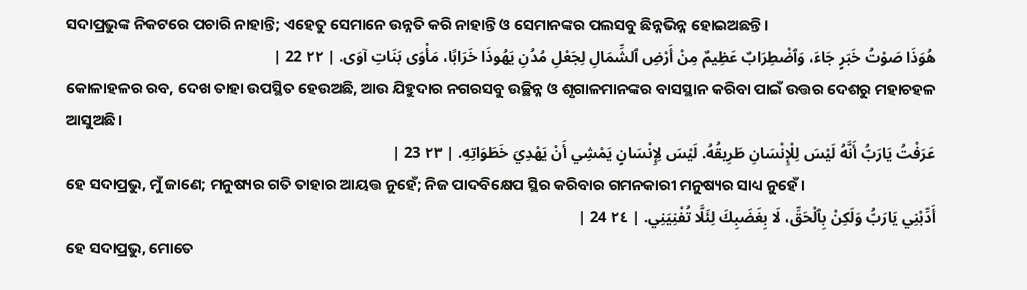ସଦାପ୍ରଭୁଙ୍କ ନିକଟରେ ପଚାରି ନାହାନ୍ତି; ଏହେତୁ ସେମାନେ ଉନ୍ନତି କରି ନାହାନ୍ତି ଓ ସେମାନଙ୍କର ପଲସବୁ ଛିନ୍ନଭିନ୍ନ ହୋଇଅଛନ୍ତି।
هُوَذَا صَوْتُ خَبَرٍ جَاءَ، وَٱضْطِرَابٌ عَظِيمٌ مِنْ أَرْضِ ٱلشِّمَالِ لِجَعْلِ مُدُنِ يَهُوذَا خَرَابًا، مَأْوَى بَنَاتِ آوَى. | ٢٢ 22 |
କୋଳାହଳର ରବ, ଦେଖ ତାହା ଉପସ୍ଥିତ ହେଉଅଛି, ଆଉ ଯିହୁଦାର ନଗରସବୁ ଉଚ୍ଛିନ୍ନ ଓ ଶୃଗାଳମାନଙ୍କର ବାସସ୍ଥାନ କରିବା ପାଇଁ ଉତ୍ତର ଦେଶରୁ ମହାଚହଳ ଆସୁଅଛି।
عَرَفْتُ يَارَبُّ أَنَّهُ لَيْسَ لِلْإِنْسَانِ طَرِيقُهُ. لَيْسَ لِإِنْسَانٍ يَمْشِي أَنْ يَهْدِيَ خَطَوَاتِهِ. | ٢٣ 23 |
ହେ ସଦାପ୍ରଭୁ, ମୁଁ ଜାଣେ; ମନୁଷ୍ୟର ଗତି ତାହାର ଆୟତ୍ତ ନୁହେଁ; ନିଜ ପାଦବିକ୍ଷେପ ସ୍ଥିର କରିବାର ଗମନକାରୀ ମନୁଷ୍ୟର ସାଧ୍ୟ ନୁହେଁ।
أَدِّبْنِي يَارَبُّ وَلَكِنْ بِٱلْحَقِّ، لَا بِغَضَبِكَ لِئَلَّا تُفْنِيَنِي. | ٢٤ 24 |
ହେ ସଦାପ୍ରଭୁ, ମୋତେ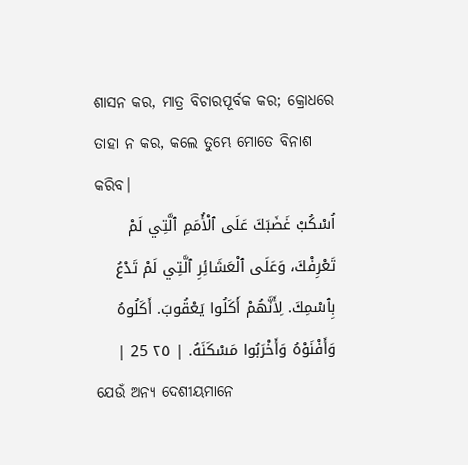ଶାସନ କର, ମାତ୍ର ବିଚାରପୂର୍ବକ କର; କ୍ରୋଧରେ ତାହା ନ କର, କଲେ ତୁମ୍ଭେ ମୋତେ ବିନାଶ କରିବ।
اُسْكُبْ غَضَبَكَ عَلَى ٱلْأُمَمِ ٱلَّتِي لَمْ تَعْرِفْكَ، وَعَلَى ٱلْعَشَائِرِ ٱلَّتِي لَمْ تَدْعُ بِٱسْمِكَ. لِأَنَّهُمْ أَكَلُوا يَعْقُوبَ. أَكَلُوهُ وَأَفْنَوْهُ وَأَخْرَبُوا مَسْكَنَهُ. | ٢٥ 25 |
ଯେଉଁ ଅନ୍ୟ ଦେଶୀୟମାନେ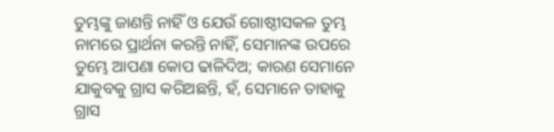ତୁମ୍ଭଙ୍କୁ ଜାଣନ୍ତି ନାହିଁ ଓ ଯେଉଁ ଗୋଷ୍ଠୀସକଳ ତୁମ୍ଭ ନାମରେ ପ୍ରାର୍ଥନା କରନ୍ତି ନାହିଁ, ସେମାନଙ୍କ ଉପରେ ତୁମ୍ଭେ ଆପଣା କୋପ ଢାଳିଦିଅ; କାରଣ ସେମାନେ ଯାକୁବକୁ ଗ୍ରାସ କରିଅଛନ୍ତି, ହଁ, ସେମାନେ ତାହାକୁ ଗ୍ରାସ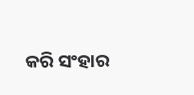କରି ସଂହାର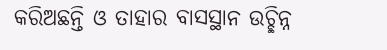କରିଅଛନ୍ତି ଓ ତାହାର ବାସସ୍ଥାନ ଉଚ୍ଛିନ୍ନ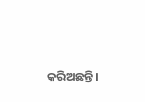କରିଅଛନ୍ତି।